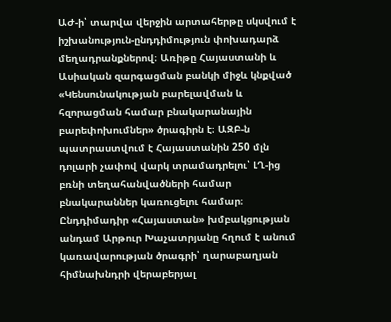ԱԺ-ի՝ տարվա վերջին արտահերթը սկսվում է իշխանություն-ընդդիմություն փոխադարձ մեղադրանքներով։ Առիթը Հայաստանի և Ասիական զարգացման բանկի միջև կնքված «Կենսունակության բարելավման և հզորացման համար բնակարանային բարեփոխումներ» ծրագիրն է։ ԱԶԲ-ն պատրաստվում է Հայաստանին 250 մլն դոլարի չափով վարկ տրամադրելու՝ ԼՂ-ից բռնի տեղահանվածների համար բնակարաններ կառուցելու համար։
Ընդդիմադիր «Հայաստան» խմբակցության անդամ Արթուր Խաչատրյանը հղում է անում կառավարության ծրագրի՝ ղարաբաղյան հիմնախնդրի վերաբերյալ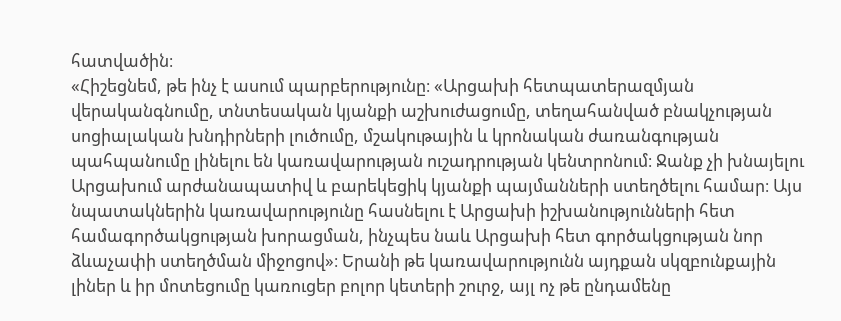հատվածին։
«Հիշեցնեմ, թե ինչ է ասում պարբերությունը։ «Արցախի հետպատերազմյան վերականգնումը, տնտեսական կյանքի աշխուժացումը, տեղահանված բնակչության սոցիալական խնդիրների լուծումը, մշակութային և կրոնական ժառանգության պահպանումը լինելու են կառավարության ուշադրության կենտրոնում։ Ջանք չի խնայելու Արցախում արժանապատիվ և բարեկեցիկ կյանքի պայմանների ստեղծելու համար։ Այս նպատակներին կառավարությունը հասնելու է Արցախի իշխանությունների հետ համագործակցության խորացման, ինչպես նաև Արցախի հետ գործակցության նոր ձևաչափի ստեղծման միջոցով»։ Երանի թե կառավարությունն այդքան սկզբունքային լիներ և իր մոտեցումը կառուցեր բոլոր կետերի շուրջ, այլ ոչ թե ընդամենը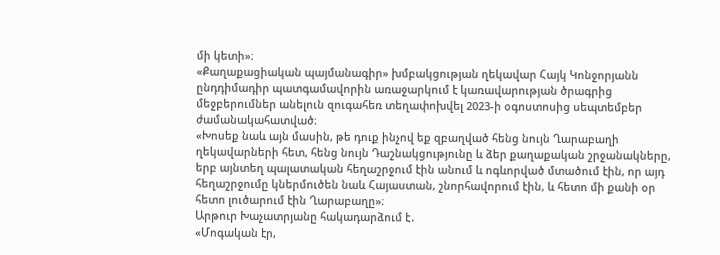մի կետի»։
«Քաղաքացիական պայմանագիր» խմբակցության ղեկավար Հայկ Կոնջորյանն ընդդիմադիր պատգամավորին առաջարկում է կառավարության ծրագրից մեջբերումներ անելուն զուգահեռ տեղափոխվել 2023-ի օգոստոսից սեպտեմբեր ժամանակահատված։
«Խոսեք նաև այն մասին, թե դուք ինչով եք զբաղված հենց նույն Ղարաբաղի ղեկավարների հետ, հենց նույն Դաշնակցությունը և ձեր քաղաքական շրջանակները, երբ այնտեղ պալատական հեղաշրջում էին անում և ոգևորված մտածում էին, որ այդ հեղաշրջումը կներմուծեն նաև Հայաստան, շնորհավորում էին, և հետո մի քանի օր հետո լուծարում էին Ղարաբաղը»։
Արթուր Խաչատրյանը հակադարձում է․
«Մոգական էր,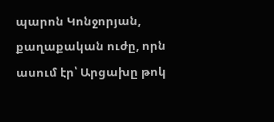պարոն Կոնջորյան, քաղաքական ուժը, որն ասում էր՝ Արցախը թոկ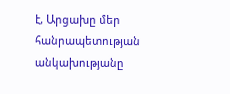է, Արցախը մեր հանրապետության անկախությանը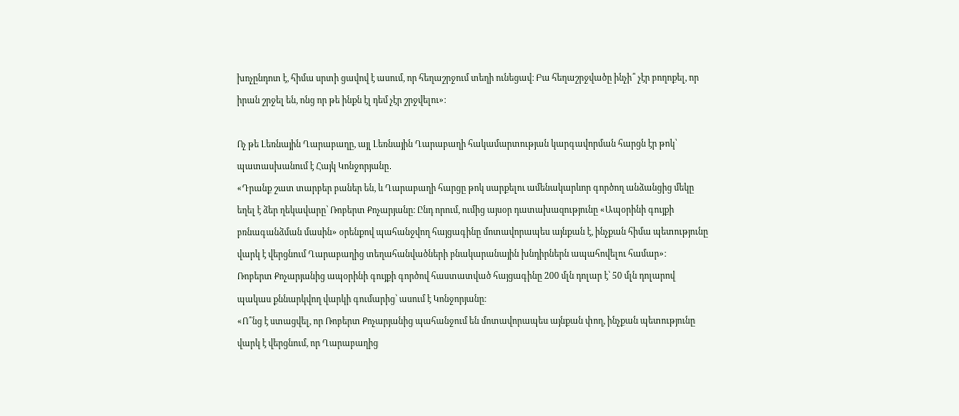խոչընդոտ է, հիմա սրտի ցավով է ասում, որ հեղաշրջում տեղի ունեցավ։ Բա հեղաշրջվածը ինչի՞ չէր բողոքել, որ իրան շրջել են, ոնց որ թե ինքն էլ դեմ չէր շրջվելու»։

Ոչ թե Լեռնային Ղարաբաղը, այլ Լեռնային Ղարաբաղի հակամարտության կարգավորման հարցն էր թոկ՝ պատասխանում է Հայկ Կոնջորյանը․
«Դրանք շատ տարբեր բաներ են, և Ղարաբաղի հարցը թոկ սարքելու ամենակարևոր գործող անձանցից մեկը եղել է ձեր ղեկավարը՝ Ռոբերտ Քոչարյանը։ Ընդ որում, ումից այսօր դատախազությունը «Ապօրինի գույքի բռնագանձման մասին» օրենքով պահանջվող հայցագինը մոտավորապես այնքան է, ինչքան հիմա պետությունը վարկ է վերցնում Ղարաբաղից տեղահանվածների բնակարանային խնդիրներն ապահովելու համար»։
Ռոբերտ Քոչարյանից ապօրինի գույքի գործով հաստատված հայցագինը 200 մլն դոլար է՝ 50 մլն դոլարով պակաս քննարկվող վարկի գումարից՝ ասում է Կոնջորյանը։
«Ո՞նց է ստացվել, որ Ռոբերտ Քոչարյանից պահանջում են մոտավորապես այնքան փող, ինչքան պետությունը վարկ է վերցնում, որ Ղարաբաղից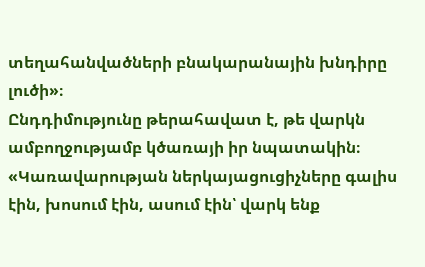տեղահանվածների բնակարանային խնդիրը լուծի»։
Ընդդիմությունը թերահավատ է, թե վարկն ամբողջությամբ կծառայի իր նպատակին։
«Կառավարության ներկայացուցիչները գալիս էին, խոսում էին, ասում էին՝ վարկ ենք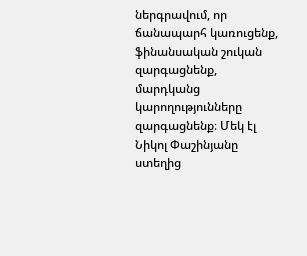ներգրավում, որ ճանապարհ կառուցենք, ֆինանսական շուկան զարգացնենք, մարդկանց կարողությունները զարգացնենք։ Մեկ էլ Նիկոլ Փաշինյանը ստեղից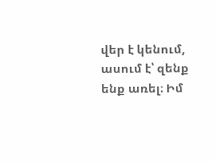վեր է կենում, ասում է՝ զենք ենք առել։ Իմ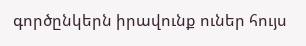գործընկերն իրավունք ուներ հույս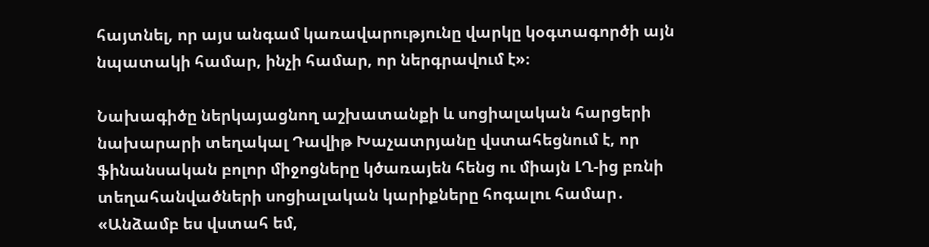հայտնել, որ այս անգամ կառավարությունը վարկը կօգտագործի այն նպատակի համար, ինչի համար, որ ներգրավում է»։

Նախագիծը ներկայացնող աշխատանքի և սոցիալական հարցերի նախարարի տեղակալ Դավիթ Խաչատրյանը վստահեցնում է, որ ֆինանսական բոլոր միջոցները կծառայեն հենց ու միայն ԼՂ-ից բռնի տեղահանվածների սոցիալական կարիքները հոգալու համար․
«Անձամբ ես վստահ եմ,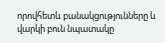որովհետև բանակցությունները և վարկի բուն նպատակը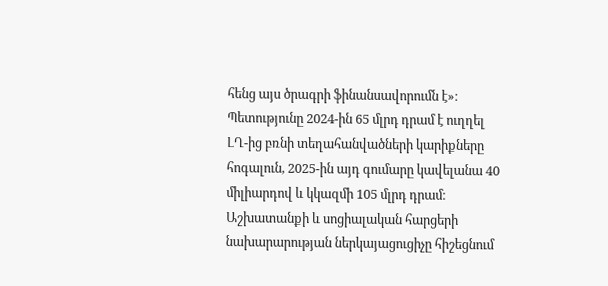հենց այս ծրագրի ֆինանսավորումն է»։
Պետությունը 2024-ին 65 մլրդ դրամ է ուղղել ԼՂ-ից բռնի տեղահանվածների կարիքները հոգալուն, 2025-ին այդ գումարը կավելանա 40 միլիարդով և կկազմի 105 մլրդ դրամ։ Աշխատանքի և սոցիալական հարցերի նախարարության ներկայացուցիչը հիշեցնում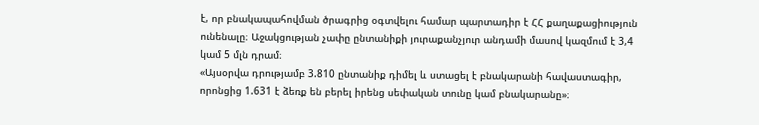է, որ բնակապահովման ծրագրից օգտվելու համար պարտադիր է ՀՀ քաղաքացիություն ունենալը։ Աջակցության չափը ընտանիքի յուրաքանչյուր անդամի մասով կազմում է 3,4 կամ 5 մլն դրամ։
«Այսօրվա դրությամբ 3.810 ընտանիք դիմել և ստացել է բնակարանի հավաստագիր, որոնցից 1.631 է ձեռք են բերել իրենց սեփական տունը կամ բնակարանը»։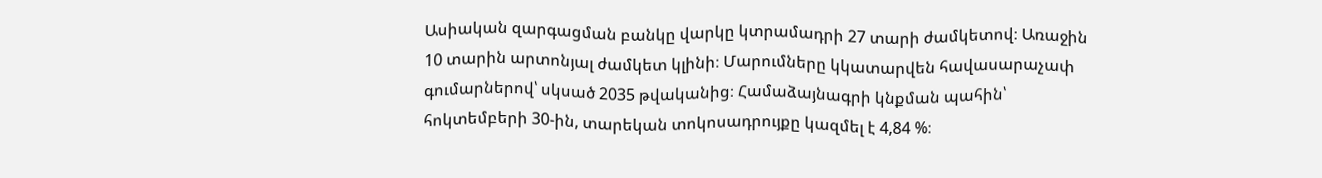Ասիական զարգացման բանկը վարկը կտրամադրի 27 տարի ժամկետով։ Առաջին 10 տարին արտոնյալ ժամկետ կլինի։ Մարումները կկատարվեն հավասարաչափ գումարներով՝ սկսած 2035 թվականից։ Համաձայնագրի կնքման պահին՝ հոկտեմբերի 30-ին, տարեկան տոկոսադրույքը կազմել է 4,84 %։